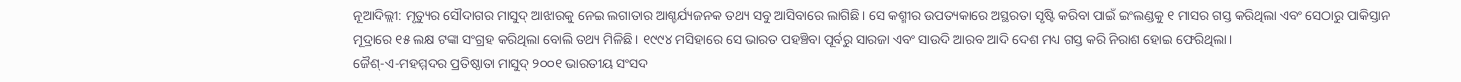ନୂଆଦିଲ୍ଲୀ: ମୃତ୍ୟୁର ସୌଦାଗର ମାସୁଦ୍ ଆଝାରକୁ ନେଇ ଲଗାତାର ଆଶ୍ଚର୍ଯ୍ୟଜନକ ତଥ୍ୟ ସବୁ ଆସିବାରେ ଲାଗିଛି। ସେ କଶ୍ମୀର ଉପତ୍ୟକାରେ ଅସ୍ଥରତା ସୃଷ୍ଟି କରିବା ପାଇଁ ଇଂଲଣ୍ଡକୁ ୧ ମାସର ଗସ୍ତ କରିଥିଲା ଏବଂ ସେଠାରୁ ପାକିସ୍ତାନ ମୂଦ୍ରାରେ ୧୫ ଲକ୍ଷ ଟଙ୍କା ସଂଗ୍ରହ କରିଥିଲା ବୋଲି ତଥ୍ୟ ମିଳିଛି। ୧୯୯୪ ମସିହାରେ ସେ ଭାରତ ପହଞ୍ଚିବା ପୂର୍ବରୁ ସାରଜା ଏବଂ ସାଉଦି ଆରବ ଆଦି ଦେଶ ମଧ୍ୟ ଗସ୍ତ କରି ନିରାଶ ହୋଇ ଫେରିଥିଲା।
ଜୈଶ୍-ଏ-ମହମ୍ମଦର ପ୍ରତିଷ୍ଠାତା ମାସୁଦ୍ ୨୦୦୧ ଭାରତୀୟ ସଂସଦ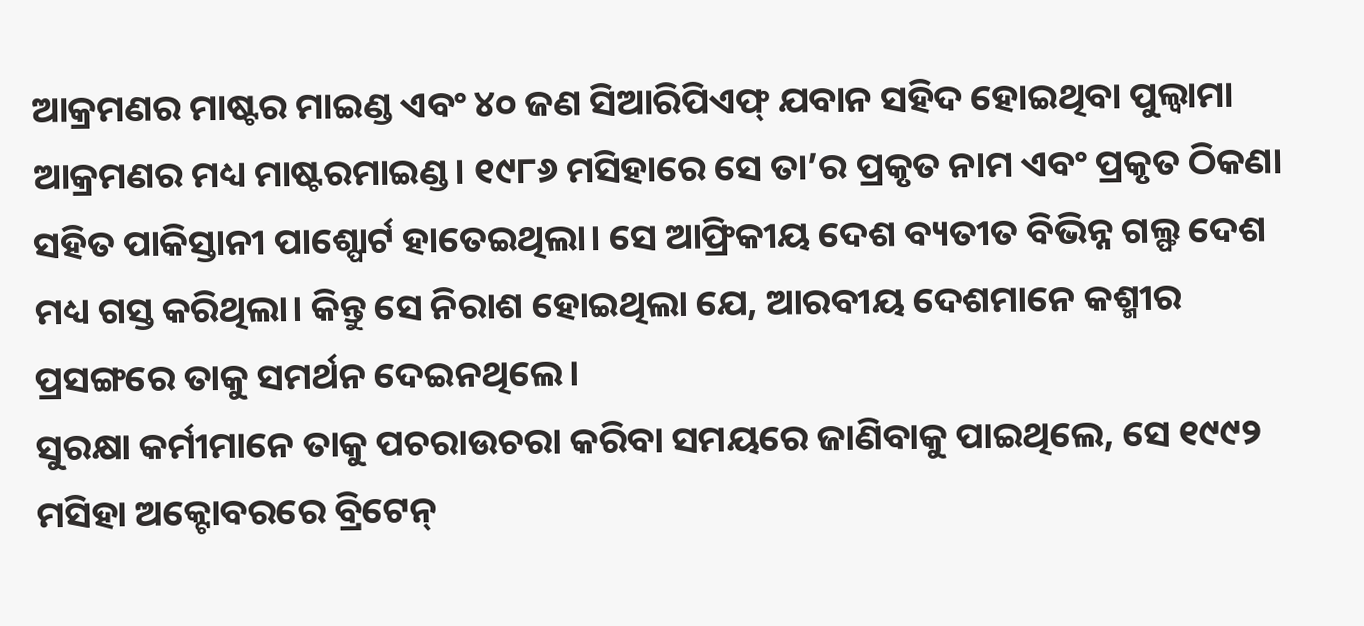ଆକ୍ରମଣର ମାଷ୍ଟର ମାଇଣ୍ଡ ଏବଂ ୪୦ ଜଣ ସିଆରିପିଏଫ୍ ଯବାନ ସହିଦ ହୋଇଥିବା ପୁଲ୍ୱାମା ଆକ୍ରମଣର ମଧ୍ୟ ମାଷ୍ଟରମାଇଣ୍ଡ। ୧୯୮୬ ମସିହାରେ ସେ ତା’ର ପ୍ରକୃତ ନାମ ଏବଂ ପ୍ରକୃତ ଠିକଣା ସହିତ ପାକିସ୍ତାନୀ ପାଶ୍ପୋର୍ଟ ହାତେଇଥିଲା। ସେ ଆଫ୍ରିକୀୟ ଦେଶ ବ୍ୟତୀତ ବିଭିନ୍ନ ଗଲ୍ଫ ଦେଶ ମଧ୍ୟ ଗସ୍ତ କରିଥିଲା। କିନ୍ତୁ ସେ ନିରାଶ ହୋଇଥିଲା ଯେ, ଆରବୀୟ ଦେଶମାନେ କଶ୍ମୀର ପ୍ରସଙ୍ଗରେ ତାକୁ ସମର୍ଥନ ଦେଇନଥିଲେ।
ସୁରକ୍ଷା କର୍ମୀମାନେ ତାକୁ ପଚରାଉଚରା କରିବା ସମୟରେ ଜାଣିବାକୁ ପାଇଥିଲେ, ସେ ୧୯୯୨ ମସିହା ଅକ୍ଟୋବରରେ ବ୍ରିଟେନ୍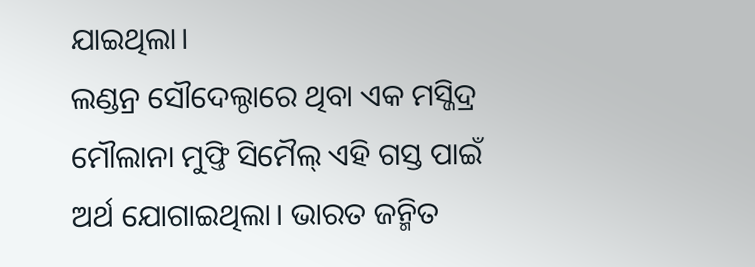ଯାଇଥିଲା।
ଲଣ୍ଡନ୍ର ସୌଦେଲ୍ଠାରେ ଥିବା ଏକ ମସ୍ଜିଦ୍ର ମୌଲାନା ମୁଫ୍ତି ସିମୈଲ୍ ଏହି ଗସ୍ତ ପାଇଁ ଅର୍ଥ ଯୋଗାଇଥିଲା। ଭାରତ ଜନ୍ମିତ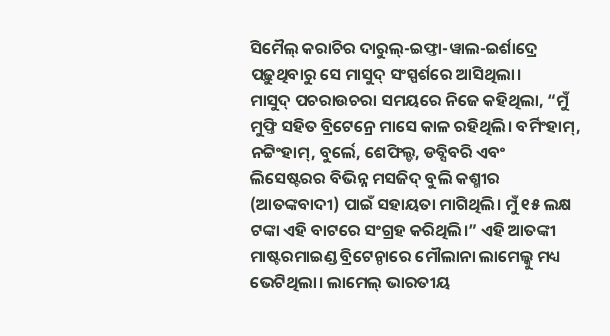ସିମୈଲ୍ କରାଚିର ଦାରୁଲ୍-ଇଫ୍ତା-ୱାଲ-ଇର୍ଶାଦ୍ରେ ପଢ଼ୁଥିବାରୁ ସେ ମାସୁଦ୍ ସଂସ୍ପର୍ଶରେ ଆସିଥିଲା।
ମାସୁଦ୍ ପଚରାଉଚରା ସମୟରେ ନିଜେ କହିଥିଲା, “ମୁଁ ମୁଫ୍ତି ସହିତ ବ୍ରିଟେନ୍ରେ ମାସେ କାଳ ରହିଥିଲି। ବର୍ମିଂହାମ୍, ନଟ୍ଟିଂହାମ୍, ବୁର୍ଲେ, ଶେଫିଲ୍ଡ, ଡବ୍ସିବରି ଏବଂ ଲିସେଷ୍ଟରର ବିଭିନ୍ନ ମସଜିଦ୍ ବୁଲି କଶ୍ମୀର (ଆତଙ୍କବାଦୀ) ପାଇଁ ସହାୟତା ମାଗିଥିଲି। ମୁଁ ୧୫ ଲକ୍ଷ ଟଙ୍କା ଏହି ବାଟରେ ସଂଗ୍ରହ କରିଥିଲି।” ଏହି ଆତଙ୍କୀ ମାଷ୍ଟରମାଇଣ୍ଡ ବ୍ରିଟେନ୍ଠାରେ ମୌଲାନା ଲାମେଲ୍କୁ ମଧ୍ୟ ଭେଟିଥିଲା। ଲାମେଲ୍ ଭାରତୀୟ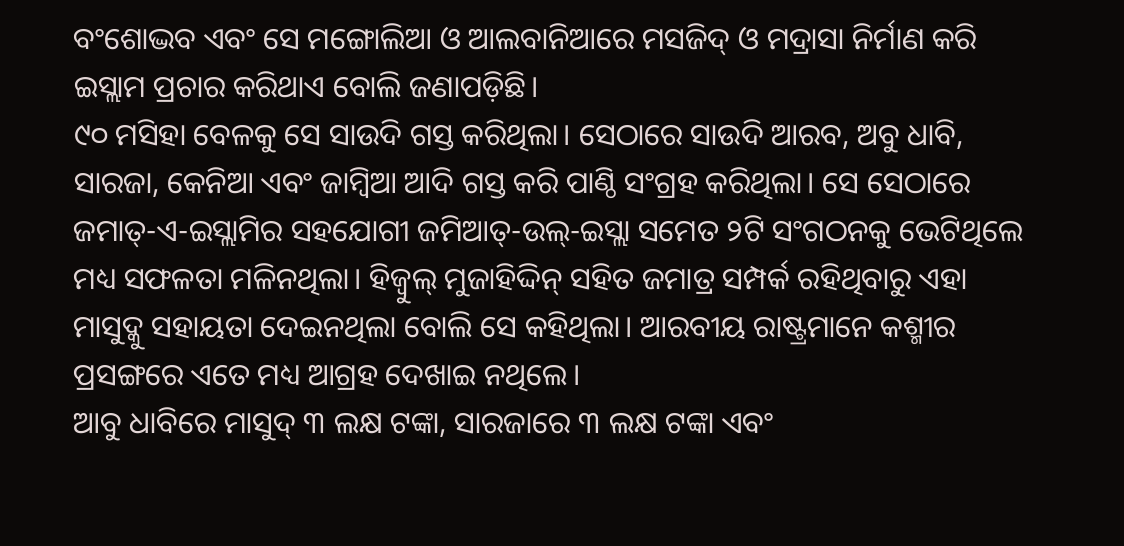ବଂଶୋଦ୍ଭବ ଏବଂ ସେ ମଙ୍ଗୋଲିଆ ଓ ଆଲବାନିଆରେ ମସଜିଦ୍ ଓ ମଦ୍ରାସା ନିର୍ମାଣ କରି ଇସ୍ଲାମ ପ୍ରଚାର କରିଥାଏ ବୋଲି ଜଣାପଡ଼ିଛି।
୯୦ ମସିହା ବେଳକୁ ସେ ସାଉଦି ଗସ୍ତ କରିଥିଲା। ସେଠାରେ ସାଉଦି ଆରବ, ଅବୁ ଧାବି, ସାରଜା, କେନିଆ ଏବଂ ଜାମ୍ବିଆ ଆଦି ଗସ୍ତ କରି ପାଣ୍ଠି ସଂଗ୍ରହ କରିଥିଲା। ସେ ସେଠାରେ ଜମାତ୍-ଏ-ଇସ୍ଲାମିର ସହଯୋଗୀ ଜମିଆତ୍-ଉଲ୍-ଇସ୍ଲା ସମେତ ୨ଟି ସଂଗଠନକୁ ଭେଟିଥିଲେ ମଧ୍ୟ ସଫଳତା ମଳିନଥିଲା। ହିଜ୍ବୁଲ୍ ମୁଜାହିଦ୍ଦିନ୍ ସହିତ ଜମାତ୍ର ସମ୍ପର୍କ ରହିଥିବାରୁ ଏହା ମାସୁଦ୍କୁ ସହାୟତା ଦେଇନଥିଲା ବୋଲି ସେ କହିଥିଲା। ଆରବୀୟ ରାଷ୍ଟ୍ରମାନେ କଶ୍ମୀର ପ୍ରସଙ୍ଗରେ ଏତେ ମଧ୍ୟ ଆଗ୍ରହ ଦେଖାଇ ନଥିଲେ।
ଆବୁ ଧାବିରେ ମାସୁଦ୍ ୩ ଲକ୍ଷ ଟଙ୍କା, ସାରଜାରେ ୩ ଲକ୍ଷ ଟଙ୍କା ଏବଂ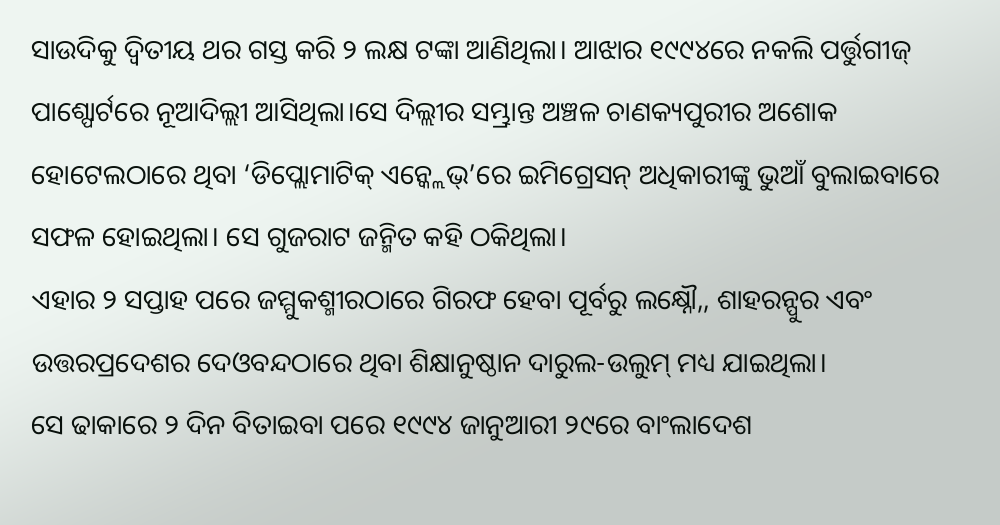ସାଉଦିକୁ ଦ୍ୱିତୀୟ ଥର ଗସ୍ତ କରି ୨ ଲକ୍ଷ ଟଙ୍କା ଆଣିଥିଲା। ଆଝାର ୧୯୯୪ରେ ନକଲି ପର୍ତ୍ତୁଗୀଜ୍ ପାଶ୍ପୋର୍ଟରେ ନୂଆଦିଲ୍ଲୀ ଆସିଥିଲା।ସେ ଦିଲ୍ଲୀର ସମ୍ଭ୍ରାନ୍ତ ଅଞ୍ଚଳ ଚାଣକ୍ୟପୁରୀର ଅଶୋକ ହୋଟେଲଠାରେ ଥିବା ‘ଡିପ୍ଲୋମାଟିକ୍ ଏନ୍କ୍ଲେଭ୍’ରେ ଇମିଗ୍ରେସନ୍ ଅଧିକାରୀଙ୍କୁ ଭୁଆଁ ବୁଲାଇବାରେ ସଫଳ ହୋଇଥିଲା। ସେ ଗୁଜରାଟ ଜନ୍ମିତ କହି ଠକିଥିଲା।
ଏହାର ୨ ସପ୍ତାହ ପରେ ଜମ୍ମୁକଶ୍ମୀରଠାରେ ଗିରଫ ହେବା ପୂର୍ବରୁ ଲକ୍ଷ୍ନୌ,, ଶାହରନ୍ପୁର ଏବଂ ଉତ୍ତରପ୍ରଦେଶର ଦେଓବନ୍ଦଠାରେ ଥିବା ଶିକ୍ଷାନୁଷ୍ଠାନ ଦାରୁଲ-ଉଲୁମ୍ ମଧ୍ୟ ଯାଇଥିଲା।
ସେ ଢାକାରେ ୨ ଦିନ ବିତାଇବା ପରେ ୧୯୯୪ ଜାନୁଆରୀ ୨୯ରେ ବାଂଲାଦେଶ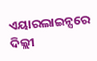ଏୟାରଲାଇନ୍ସରେ ଦିଲ୍ଲୀ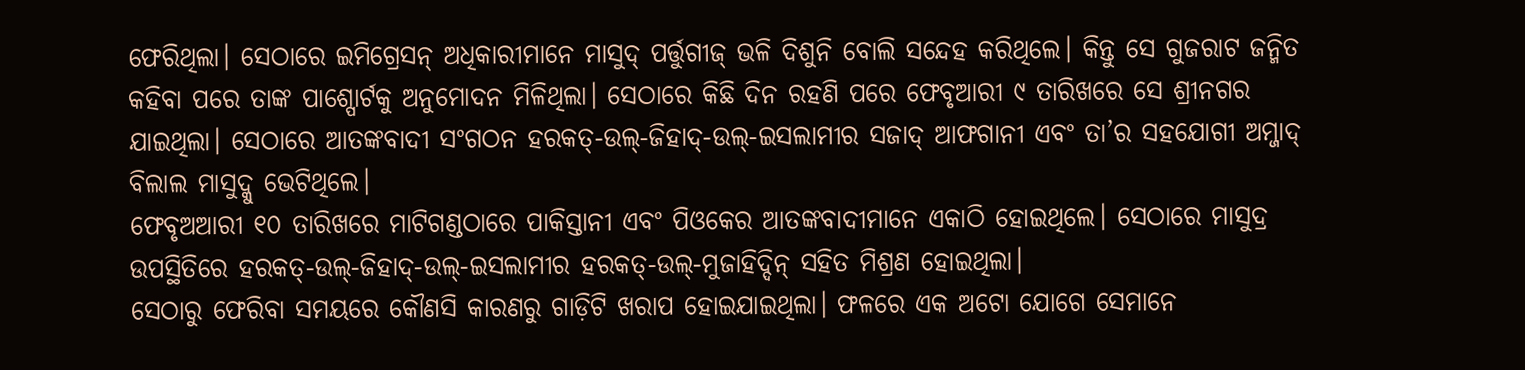ଫେରିଥିଲା। ସେଠାରେ ଇମିଗ୍ରେସନ୍ ଅଧିକାରୀମାନେ ମାସୁଦ୍ ପର୍ତ୍ତୁଗୀଜ୍ ଭଳି ଦିଶୁନି ବୋଲି ସନ୍ଦେହ କରିଥିଲେ। କିନ୍ତୁ ସେ ଗୁଜରାଟ ଜନ୍ମିତ କହିବା ପରେ ତାଙ୍କ ପାଶ୍ପୋର୍ଟକୁ ଅନୁମୋଦନ ମିଳିଥିଲା। ସେଠାରେ କିଛି ଦିନ ରହଣି ପରେ ଫେବୃଆରୀ ୯ ତାରିଖରେ ସେ ଶ୍ରୀନଗର ଯାଇଥିଲା। ସେଠାରେ ଆତଙ୍କବାଦୀ ସଂଗଠନ ହରକତ୍-ଉଲ୍-ଜିହାଦ୍-ଉଲ୍-ଇସଲାମୀର ସଜାଦ୍ ଆଫଗାନୀ ଏବଂ ତା’ର ସହଯୋଗୀ ଅମ୍ଜାଦ୍ ବିଲାଲ ମାସୁଦ୍କୁ ଭେଟିଥିଲେ।
ଫେବୃଅଆରୀ ୧୦ ତାରିଖରେ ମାଟିଗଣ୍ଡଠାରେ ପାକିସ୍ତାନୀ ଏବଂ ପିଓକେର ଆତଙ୍କବାଦୀମାନେ ଏକାଠି ହୋଇଥିଲେ। ସେଠାରେ ମାସୁଦ୍ର ଉପସ୍ଥିତିରେ ହରକତ୍-ଉଲ୍-ଜିହାଦ୍-ଉଲ୍-ଇସଲାମୀର ହରକତ୍-ଉଲ୍-ମୁଜାହିଦ୍ଦିନ୍ ସହିତ ମିଶ୍ରଣ ହୋଇଥିଲା।
ସେଠାରୁ ଫେରିବା ସମୟରେ କୌଣସି କାରଣରୁ ଗାଡ଼ିଟି ଖରାପ ହୋଇଯାଇଥିଲା। ଫଳରେ ଏକ ଅଟୋ ଯୋଗେ ସେମାନେ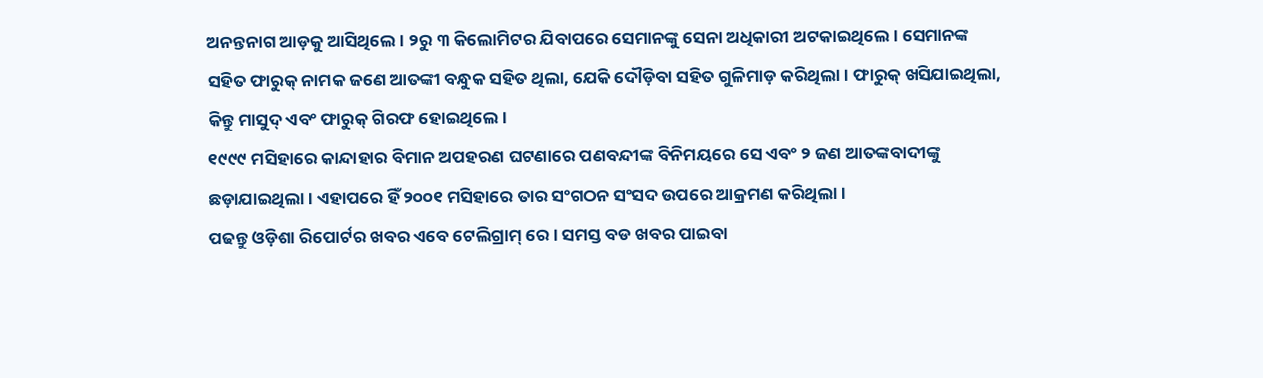ଅନନ୍ତନାଗ ଆଡ଼କୁ ଆସିଥିଲେ। ୨ରୁ ୩ କିଲୋମିଟର ଯିବାପରେ ସେମାନଙ୍କୁ ସେନା ଅଧିକାରୀ ଅଟକାଇଥିଲେ। ସେମାନଙ୍କ ସହିତ ଫାରୁକ୍ ନାମକ ଜଣେ ଆତଙ୍କୀ ବନ୍ଧୁକ ସହିତ ଥିଲା, ଯେକି ଦୌଡ଼ିବା ସହିତ ଗୁଳିମାଡ଼ କରିଥିଲା। ଫାରୁକ୍ ଖସିଯାଇଥିଲା, କିନ୍ତୁ ମାସୁଦ୍ ଏବଂ ଫାରୁକ୍ ଗିରଫ ହୋଇଥିଲେ।
୧୯୯୯ ମସିହାରେ କାନ୍ଦାହାର ବିମାନ ଅପହରଣ ଘଟଣାରେ ପଣବନ୍ଦୀଙ୍କ ବିନିମୟରେ ସେ ଏବଂ ୨ ଜଣ ଆତଙ୍କବାଦୀଙ୍କୁ ଛଡ଼ାଯାଇଥିଲା। ଏହାପରେ ହିଁ ୨୦୦୧ ମସିହାରେ ତାର ସଂଗଠନ ସଂସଦ ଉପରେ ଆକ୍ରମଣ କରିଥିଲା।
ପଢନ୍ତୁ ଓଡ଼ିଶା ରିପୋର୍ଟର ଖବର ଏବେ ଟେଲିଗ୍ରାମ୍ ରେ। ସମସ୍ତ ବଡ ଖବର ପାଇବା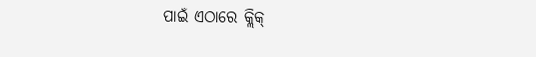ପାଇଁ ଏଠାରେ କ୍ଲିକ୍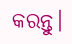କରନ୍ତୁ।